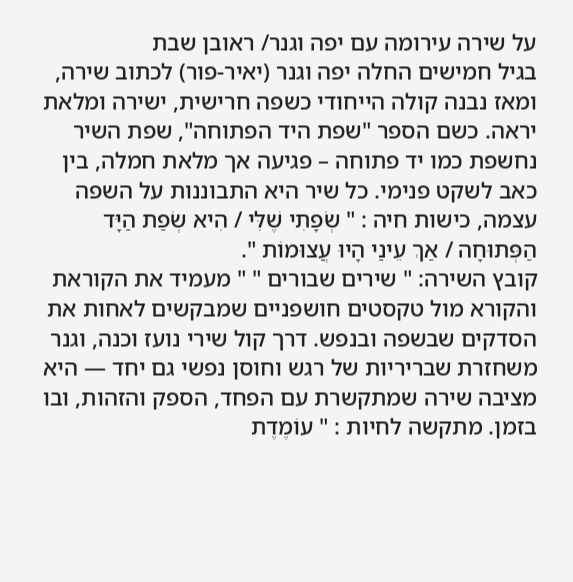על שירה עירומה עם יפה וגנר/ ראובן שבת
בגיל חמישים החלה יפה וגנר (יאיר-פור) לכתוב שירה, ומאז נבנה קולה הייחודי כשפה חרישית, ישירה ומלאת יראה. כשם הספר "שפת היד הפתוחה", שפת השיר נחשפת כמו יד פתוחה – פגיעה אך מלאת חמלה, בין כאב לשקט פנימי. כל שיר היא התבוננות על השפה עצמה, כישות חיה : " שְׂפָתִי שֶׁלִּי / הִיא שְׂפַת הַיָּד הַפְּתוּחָה / אַךְ עֵינַי הָיוּ עֲצוּמוֹת ".
קובץ השירה: " שירים שבורים " " מעמיד את הקוראת והקורא מול טקסטים חושפניים שמבקשים לאחות את הסדקים שבשפה ובנפש. דרך קול שירי נועז וכנה, וגנר משחזרת שבריריות של רגש וחוסן נפשי גם יחד — היא מציבה שירה שמתקשרת עם הפחד, הספק והזהות, ובו בזמן. מתקשה לחיות : " עוֹמֶדֶת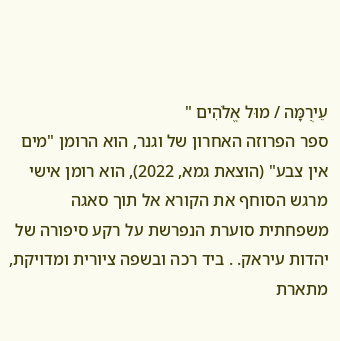עֵירֻמָּה / מוּל אֱלֹהִים "
ספר הפרוזה האחרון של וגנר, הוא הרומן "מים אין צבע" (הוצאת גמא, 2022), הוא רומן אישי מרגש הסוחף את הקורא אל תוך סאגה משפחתית סוערת הנפרשת על רקע סיפורה של יהדות עיראק. . ביד רכה ובשפה ציורית ומדויקת, מתארת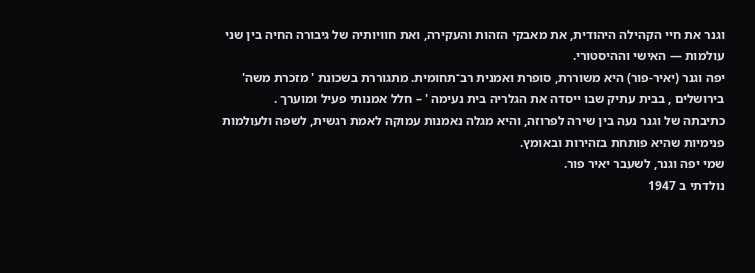וגנר את חיי הקהילה היהודית, את מאבקי הזהות והעקירה, ואת חוויותיה של גיבורה החיה בין שני עולמות — האישי וההיסטורי.
יפה וגנר (יאיר-פור) היא משוררת, סופרת ואמנית רב־תחומית. מתגוררת בשכונת ' מזכרת משה' בירושלים , בבית עתיק שבו ייסדה את הגלריה בית נעימה ' – חלל אמנותי פעיל ומוערך .
כתיבתה של וגנר נעה בין שירה לפרוזה, והיא מגלה נאמנות עמוקה לאמת רגשית, לשפה ולעולמות פנימיות שהיא פותחת בזהירות ובאומץ.
שמי יפה וגנר, לשעבר יאיר פור.
נולדתי ב 1947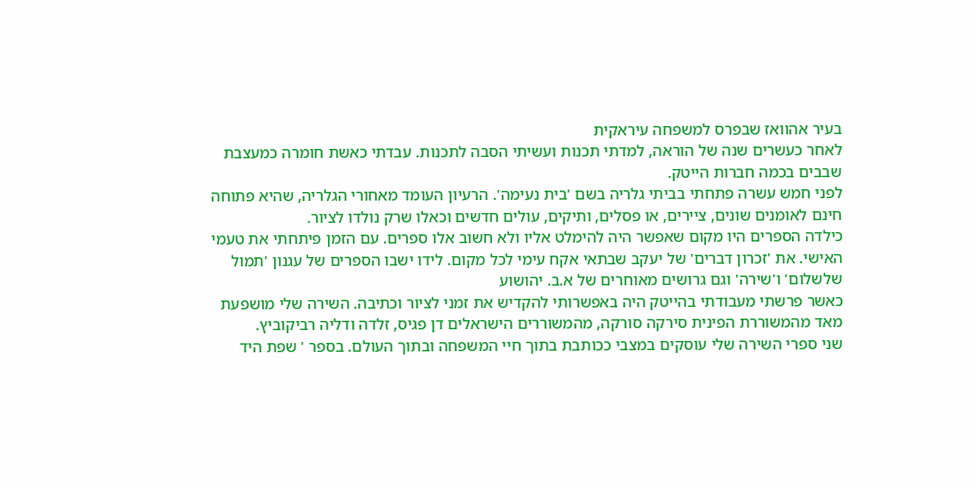בעיר אהוואז שבפרס למשפחה עיראקית
לאחר כעשרים שנה של הוראה, למדתי תכנות ועשיתי הסבה לתכנות. עבדתי כאשת חומרה כמעצבת שבבים בכמה חברות הייטק.
לפני חמש עשרה פתחתי בביתי גלריה בשם 'בית נעימה'. הרעיון העומד מאחורי הגלריה, שהיא פתוחה חינם לאומנים שונים, ציירים, או פסלים, ותיקים, עולים חדשים וכאלו שרק נולדו לציור.
כילדה הספרים היו מקום שאפשר היה להימלט אליו ולא חשוב אלו ספרים. עם הזמן פיתחתי את טעמי האישי. את 'זכרון דברים' של יעקב שבתאי אקח עימי לכל מקום. לידו ישבו הספרים של עגנון 'תמול שלשלום' ו'שירה' וגם גרושים מאוחרים של א.ב. יהושוע
כאשר פרשתי מעבודתי בהייטק היה באפשרותי להקדיש את זמני לציור וכתיבה. השירה שלי מושפעת מאד מהמשוררת הפינית סירקה סורקה, מהמשוררים הישראלים דן פגיס, זלדה ודליה רביקוביץ.
שני ספרי השירה שלי עוסקים במצבי ככותבת בתוך חיי המשפחה ובתוך העולם. בספר ' שפת היד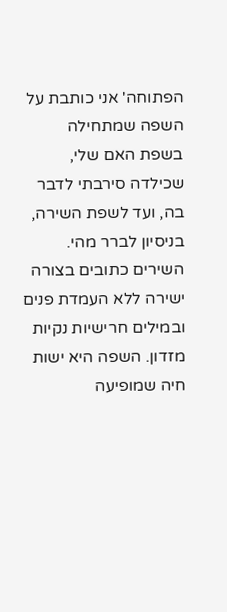הפתוחה' אני כותבת על השפה שמתחילה בשפת האם שלי, שכילדה סירבתי לדבר בה, ועד לשפת השירה, בניסיון לברר מהי. השירים כתובים בצורה ישירה ללא העמדת פנים ובמילים חרישיות נקיות מזדון. השפה היא ישות חיה שמופיעה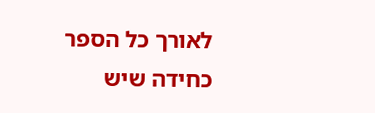לאורך כל הספר כחידה שיש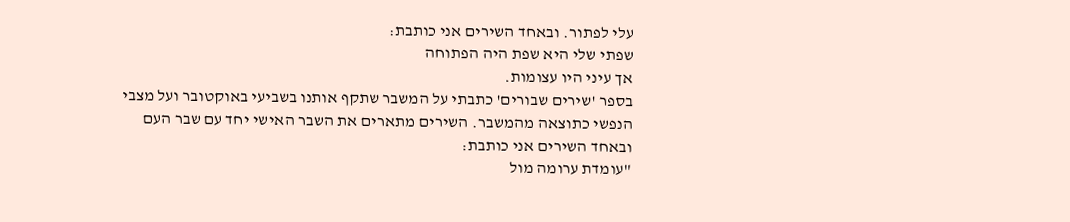עלי לפתור. ובאחד השירים אני כותבת:
שפתי שלי היא שפת היה הפתוחה
אך עיני היו עצומות.
בספר 'שירים שבורים' כתבתי על המשבר שתקף אותנו בשביעי באוקטובר ועל מצבי הנפשי כתוצאה מהמשבר. השירים מתארים את השבר האישי יחד עם שבר העם ובאחד השירים אני כותבת:
"עומדת ערומה מול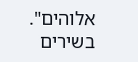אלוהים".
בשירים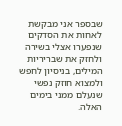שבספר אני מבקשת לאחות את הסדקים שנפערו אצלי בשירה ולחזק את שבריריות המילים, בניסיון לחפש ולמצוא חוזק נפשי שנעלם ממני בימים האלה.